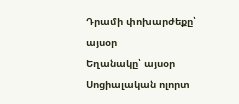Դրամի փոխարժեքը՝ այսօր
Եղանակը՝ այսօր
Սոցիալական ոլորտ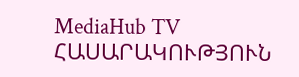MediaHub TV ՀԱՍԱՐԱԿՈՒԹՅՈՒՆ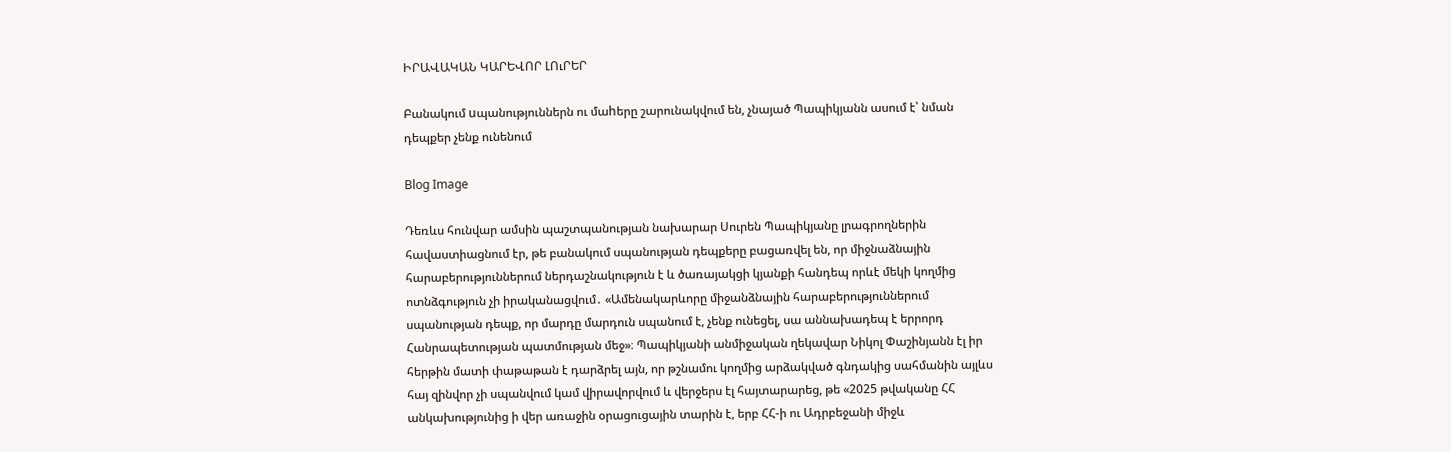ԻՐԱՎԱԿԱՆ ԿԱՐԵՎՈՐ ԼՈւՐԵՐ

Բանակում uպանություններն ու մաhերը շարունակվում են, չնայած Պապիկյանն ասում է՝ նման դեպքեր չենք ունենում

Blog Image

Դեռևս հունվար ամսին պաշտպանության նախարար Սուրեն Պապիկյանը լրագրողներին հավաստիացնում էր, թե բանակում սպանության դեպքերը բացառվել են, որ միջնաձնային հարաբերություններում ներդաշնակություն է և ծառայակցի կյանքի հանդեպ որևէ մեկի կողմից ոտնձգություն չի իրականացվում․ «Ամենակարևորը միջանձնային հարաբերություններում սպանության դեպք, որ մարդը մարդուն սպանում է, չենք ունեցել, սա աննախադեպ է երրորդ Հանրապետության պատմության մեջ»։ Պապիկյանի անմիջական ղեկավար Նիկոլ Փաշինյանն էլ իր  հերթին մատի փաթաթան է դարձրել այն, որ թշնամու կողմից արձակված գնդակից սահմանին այլևս հայ զինվոր չի սպանվում կամ վիրավորվում և վերջերս էլ հայտարարեց, թե «2025 թվականը ՀՀ անկախությունից ի վեր առաջին օրացուցային տարին է, երբ ՀՀ-ի ու Ադրբեջանի միջև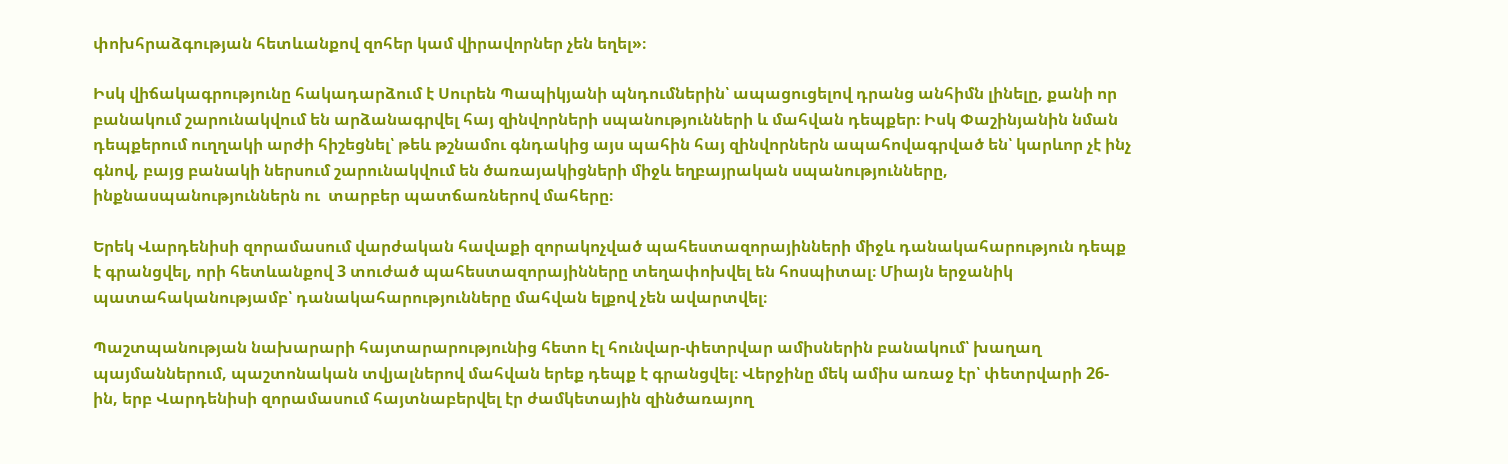փոխհրաձգության հետևանքով զոհեր կամ վիրավորներ չեն եղել»։

Իսկ վիճակագրությունը հակադարձում է Սուրեն Պապիկյանի պնդումներին՝ ապացուցելով դրանց անհիմն լինելը, քանի որ բանակում շարունակվում են արձանագրվել հայ զինվորների սպանությունների և մահվան դեպքեր։ Իսկ Փաշինյանին նման դեպքերում ուղղակի արժի հիշեցնել՝ թեև թշնամու գնդակից այս պահին հայ զինվորներն ապահովագրված են՝ կարևոր չէ ինչ գնով, բայց բանակի ներսում շարունակվում են ծառայակիցների միջև եղբայրական սպանությունները, ինքնասպանություններն ու  տարբեր պատճառներով մահերը։

Երեկ Վարդենիսի զորամասում վարժական հավաքի զորակոչված պահեստազորայինների միջև դանակահարություն դեպք է գրանցվել, որի հետևանքով 3 տուժած պահեստազորայինները տեղափոխվել են հոսպիտալ։ Միայն երջանիկ պատահականությամբ՝ դանակահարությունները մահվան ելքով չեն ավարտվել։

Պաշտպանության նախարարի հայտարարությունից հետո էլ հունվար-փետրվար ամիսներին բանակում՝ խաղաղ պայմաններում, պաշտոնական տվյալներով մահվան երեք դեպք է գրանցվել։ Վերջինը մեկ ամիս առաջ էր՝ փետրվարի 26-ին, երբ Վարդենիսի զորամասում հայտնաբերվել էր ժամկետային զինծառայող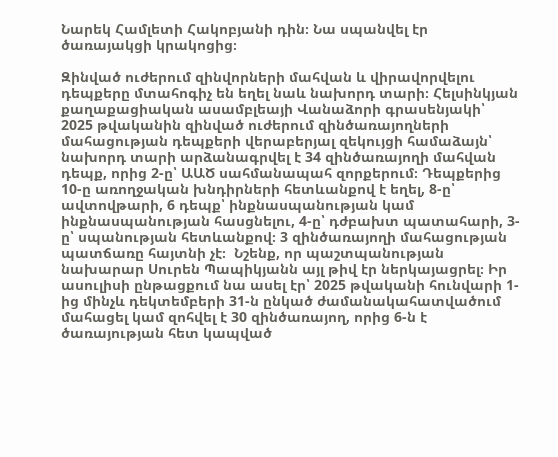Նարեկ Համլետի Հակոբյանի դին։ Նա սպանվել էր ծառայակցի կրակոցից։

Զինված ուժերում զինվորների մահվան և վիրավորվելու դեպքերը մտահոգիչ են եղել նաև նախորդ տարի։ Հելսինկյան քաղաքացիական ասամբլեայի Վանաձորի գրասենյակի՝ 2025 թվականին զինված ուժերում զինծառայողների մահացության դեպքերի վերաբերյալ զեկույցի համաձայն՝ նախորդ տարի արձանագրվել է 34 զինծառայողի մահվան դեպք, որից 2-ը՝ ԱԱԾ սահմանապահ զորքերում։ Դեպքերից 10-ը առողջական խնդիրների հետևանքով է եղել, 8-ը՝ ավտովթարի, 6 դեպք՝ ինքնասպանության կամ ինքնասպանության հասցնելու, 4-ը՝ դժբախտ պատահարի, 3-ը՝ սպանության հետևանքով։ 3 զինծառայողի մահացության պատճառը հայտնի չէ։  Նշենք, որ պաշտպանության նախարար Սուրեն Պապիկյանն այլ թիվ էր ներկայացրել։ Իր ասուլիսի ընթացքում նա ասել էր՝ 2025 թվականի հունվարի 1-ից մինչև դեկտեմբերի 31-ն ընկած ժամանակահատվածում մահացել կամ զոհվել է 30 զինծառայող, որից 6-ն է ծառայության հետ կապված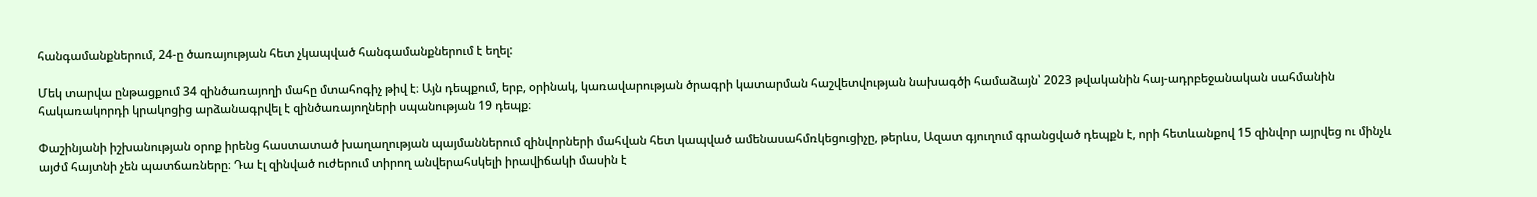հանգամանքներում, 24-ը ծառայության հետ չկապված հանգամանքներում է եղել:

Մեկ տարվա ընթացքում 34 զինծառայողի մահը մտահոգիչ թիվ է։ Այն դեպքում, երբ, օրինակ, կառավարության ծրագրի կատարման հաշվետվության նախագծի համաձայն՝ 2023 թվականին հայ-ադրբեջանական սահմանին հակառակորդի կրակոցից արձանագրվել է զինծառայողների սպանության 19 դեպք։

Փաշինյանի իշխանության օրոք իրենց հաստատած խաղաղության պայմաններում զինվորների մահվան հետ կապված ամենասահմռկեցուցիչը, թերևս, Ազատ գյուղում գրանցված դեպքն է, որի հետևանքով 15 զինվոր այրվեց ու մինչև այժմ հայտնի չեն պատճառները։ Դա էլ զինված ուժերում տիրող անվերահսկելի իրավիճակի մասին է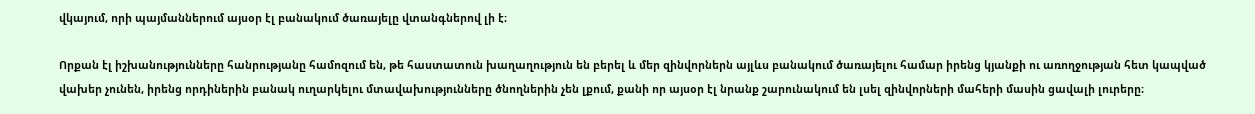վկայում, որի պայմաններում այսօր էլ բանակում ծառայելը վտանգներով լի է։

Որքան էլ իշխանությունները հանրությանը համոզում են, թե հաստատուն խաղաղություն են բերել և մեր զինվորներն այլևս բանակում ծառայելու համար իրենց կյանքի ու առողջության հետ կապված վախեր չունեն, իրենց որդիներին բանակ ուղարկելու մտավախությունները ծնողներին չեն լքում, քանի որ այսօր էլ նրանք շարունակում են լսել զինվորների մահերի մասին ցավալի լուրերը։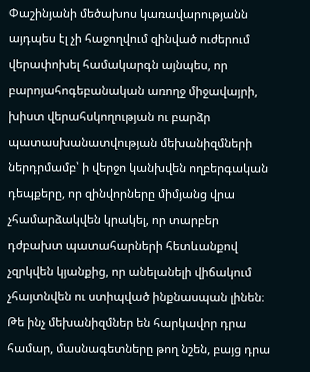Փաշինյանի մեծախոս կառավարությանն այդպես էլ չի հաջողվում զինված ուժերում վերափոխել համակարգն այնպես, որ բարոյահոգեբանական առողջ միջավայրի, խիստ վերահսկողության ու բարձր պատասխանատվության մեխանիզմների ներդրմամբ՝ ի վերջո կանխվեն ողբերգական դեպքերը, որ զինվորները միմյանց վրա չհամարձակվեն կրակել, որ տարբեր դժբախտ պատահարների հետևանքով չզրկվեն կյանքից, որ անելանելի վիճակում չհայտնվեն ու ստիպված ինքնասպան լինեն։ Թե ինչ մեխանիզմներ են հարկավոր դրա համար, մասնագետները թող նշեն, բայց դրա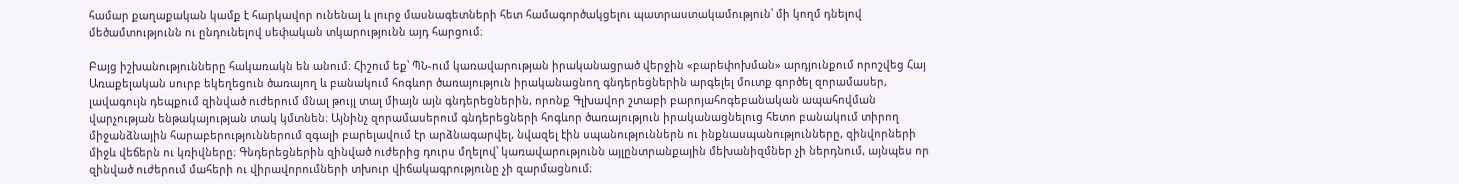համար քաղաքական կամք է հարկավոր ունենալ և լուրջ մասնագետների հետ համագործակցելու պատրաստակամություն՝ մի կողմ դնելով մեծամտությունն ու ընդունելով սեփական տկարությունն այդ հարցում։

Բայց իշխանությունները հակառակն են անում։ Հիշում եք՝ ՊՆ-ում կառավարության իրականացրած վերջին «բարեփոխման» արդյունքում որոշվեց Հայ Առաքելական սուրբ եկեղեցուն ծառայող և բանակում հոգևոր ծառայություն իրականացնող գնդերեցներին արգելել մուտք գործել զորամասեր, լավագույն դեպքում զինված ուժերում մնալ թույլ տալ միայն այն գնդերեցներին, որոնք Գլխավոր շտաբի բարոյահոգեբանական ապահովման վարչության ենթակայության տակ կմտնեն։ Այնինչ զորամասերում գնդերեցների հոգևոր ծառայություն իրականացնելուց հետո բանակում տիրող միջանձնային հարաբերություններում զգալի բարելավում էր արձնագարվել, նվազել էին սպանություններն ու ինքնասպանությունները, զինվորների միջև վեճերն ու կռիվները։ Գնդերեցներին զինված ուժերից դուրս մղելով՝ կառավարությունն այլընտրանքային մեխանիզմներ չի ներդնում, այնպես որ զինված ուժերում մահերի ու վիրավորումների տխուր վիճակագրությունը չի զարմացնում։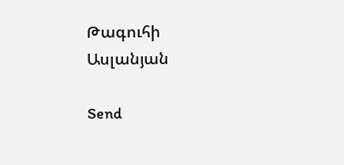Թագուհի Ասլանյան

Send